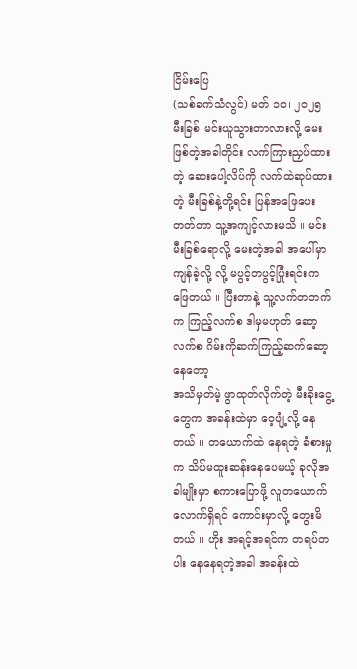ငြိမ်းပြေ
(သစ်ခက်သံလွင်) မတ် ၁၀၊ ၂၀၂၅
မီးခြစ် မင်းယူသွားတာလားလို့ မေးဖြစ်တဲ့အခါတိုင်း လက်ကြားညှပ်ထားတဲ့ ဆေးပေါ့လိပ်ကို လက်ထဲဆုပ်ထားတဲ့ မီးခြစ်နဲ့တို့ရင်း ပြန်အဖြေပေးတတ်တာ သူ့အကျင့်လားမသိ ။ မင်းမီးခြစ်ရောလို့ မေးတဲ့အခါ အပေါ်မှာကျန်ခဲ့လို့ လို့ မပွင့်တပွင့်ပြုံးရင်းက ဖြေတယ် ။ ပြီးတာနဲ့ သူ့လက်တဘက်က ကြည့်လက်စ ဒါမှမဟုတ် ဆော့လက်စ ဂိမ်းကိုဆက်ကြည့်ဆက်ဆော့နေတော့
အသိမှတ်မဲ့ ဖွာထုတ်လိုက်တဲ့ မီးခိုးငွေ့တွေက အခန်းထဲမှာ ဝေ့ပျံ့လို့ နေတယ် ။ တယောက်ထဲ နေရတဲ့ ခံစားမှုက သိပ်မထူးဆန်းနေပေမယ့် ခုလိုအခါမျိုးမှာ စကားပြောဖို့ လူတယောက်လောက်ရှိရင် ကောင်းမှာလို့ တွေးမိတယ် ။ ဟိုး အရင့်အရင်က တရပ်တပါး နေနေရတဲ့အခါ အခန်းထဲ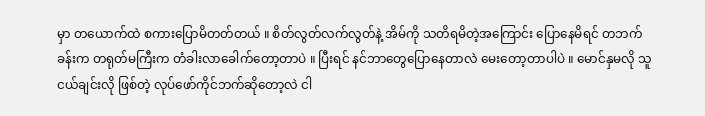မှာ တယောက်ထဲ စကားပြောမိတတ်တယ် ။ စိတ်လွတ်လက်လွတ်နဲ့ အိမ်ကို သတိရမိတဲ့အကြောင်း ပြောနေမိရင် တဘက်ခန်းက တရုတ်မကြီးက တံခါးလာခေါက်တော့တာပဲ ။ ပြီးရင် နင်ဘာတွေပြောနေတာလဲ မေးတော့တာပါပဲ ။ မောင်နှမလို သူငယ်ချင်းလို ဖြစ်တဲ့ လုပ်ဖော်ကိုင်ဘက်ဆိုတော့လဲ ငါ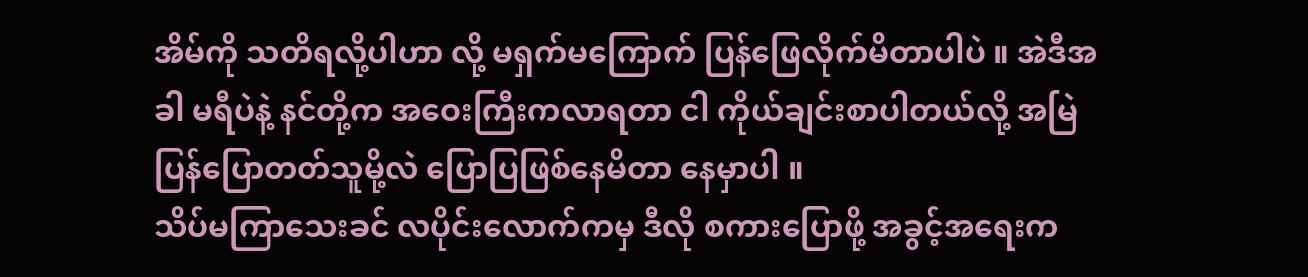အိမ်ကို သတိရလို့ပါဟာ လို့ မရှက်မကြောက် ပြန်ဖြေလိုက်မိတာပါပဲ ။ အဲဒီအခါ မရီပဲနဲ့ နင်တို့က အဝေးကြီးကလာရတာ ငါ ကိုယ်ချင်းစာပါတယ်လို့ အမြဲပြန်ပြောတတ်သူမို့လဲ ပြောပြဖြစ်နေမိတာ နေမှာပါ ။
သိပ်မကြာသေးခင် လပိုင်းလောက်ကမှ ဒီလို စကားပြောဖို့ အခွင့်အရေးက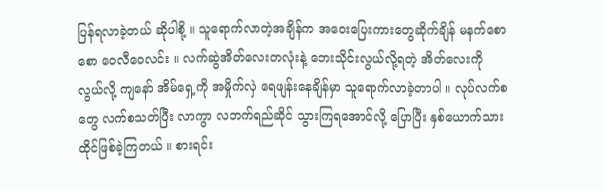ပြန်ရလာခဲ့တယ် ဆိုပါစို့ ။ သူရောက်လာတဲ့အချိန်က အဝေးပြေးကားတွေဆိုက်ချိန် မနက်စောစော ဝေလီဝေလင်း ။ လက်ဆွဲအိတ်လေးတလုံးနဲ့ ဘေးသိုင်းလွယ်လို့ရတဲ့ အိတ်လေးကို လွယ်လို့ ကျနော် အိမ်ရှေ့ကို အမှိုက်လှဲ ရေဖျန်းနေချိန်မှာ သူရောက်လာခဲ့တာပါ ။ လုပ်လက်စတွေ လက်စသတ်ပြီး လာကွာ လဘက်ရည်ဆိုင် သွားကြရအောင်လို့ ပြောပြီး နှစ်ယောက်သား ထိုင်ဖြစ်ခဲ့ကြတယ် ။ စားရင်း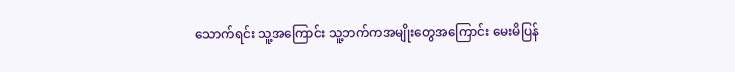သောက်ရင်း သူ့အကြောင်း သူ့ဘက်ကအမျိုးတွေအကြောင်း မေးမိပြန်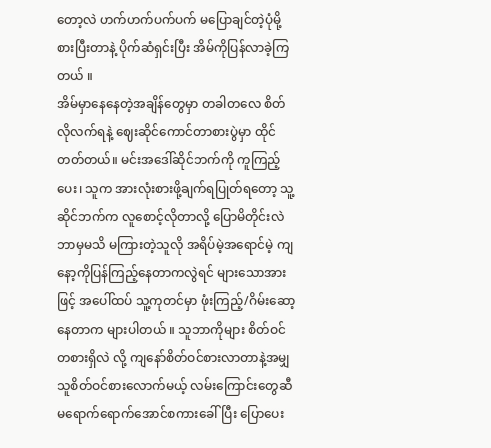တော့လဲ ဟက်ဟက်ပက်ပက် မပြောချင်တဲ့ပုံမို့ စားပြီးတာနဲ့ ပိုက်ဆံရှင်းပြီး အိမ်ကိုပြန်လာခဲ့ကြတယ် ။
အိမ်မှာနေနေတဲ့အချိန်တွေမှာ တခါတလေ စိတ်လိုလက်ရနဲ့ ဈေးဆိုင်ကောင်တာစားပွဲမှာ ထိုင်တတ်တယ်။ မင်းအဒေါ်ဆိုင်ဘက်ကို ကူကြည့်ပေး၊ သူက အားလုံးစားဖို့ချက်ရပြုတ်ရတော့ သူ့ဆိုင်ဘက်က လူစောင့်လိုတာလို့ ပြောမိတိုင်းလဲ ဘာမှမသိ မကြားတဲ့သူလို အရိပ်မဲ့အရောင်မဲ့ ကျနော့ကိုပြန်ကြည့်နေတာကလွဲရင် များသောအားဖြင့် အပေါ်ထပ် သူ့ကုတင်မှာ ဖုံးကြည့်/ဂိမ်းဆော့နေတာက များပါတယ် ။ သူဘာကိုများ စိတ်ဝင်တစားရှိလဲ လို့ ကျနော်စိတ်ဝင်စားလာတာနဲ့အမျှ သူစိတ်ဝင်စားလောက်မယ့် လမ်းကြောင်းတွေဆီ မရောက်ရောက်အောင်စကားခေါ်ပြီး ပြောပေး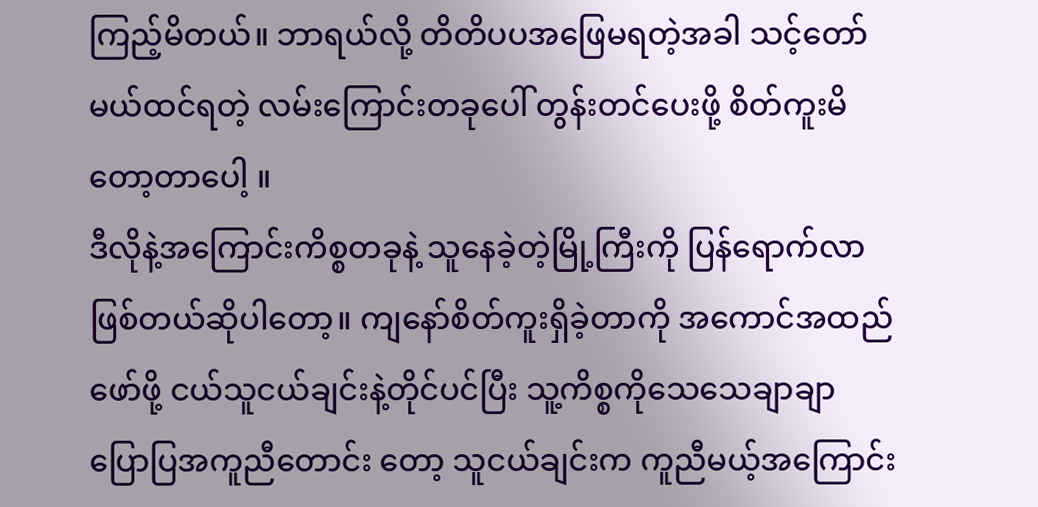ကြည့်မိတယ်။ ဘာရယ်လို့ တိတိပပအဖြေမရတဲ့အခါ သင့်တော်မယ်ထင်ရတဲ့ လမ်းကြောင်းတခုပေါ် တွန်းတင်ပေးဖို့ စိတ်ကူးမိတော့တာပေါ့ ။
ဒီလိုနဲ့အကြောင်းကိစ္စတခုနဲ့ သူနေခဲ့တဲ့မြို့ကြီးကို ပြန်ရောက်လာဖြစ်တယ်ဆိုပါတော့။ ကျနော်စိတ်ကူးရှိခဲ့တာကို အကောင်အထည်ဖော်ဖို့ ငယ်သူငယ်ချင်းနဲ့တိုင်ပင်ပြီး သူ့ကိစ္စကိုသေသေချာချာ ပြောပြအကူညီတောင်း တော့ သူငယ်ချင်းက ကူညီမယ့်အကြောင်း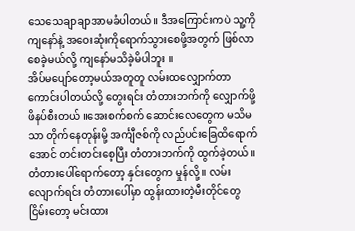သေသေချာချာအာမခံပါတယ်။ ဒီအကြောင်းကပဲ သူ့ကိုကျနော်နဲ့ အဝေးဆုံးကိုရောက်သွားစေဖို့အတွက် ဖြစ်လာစေခဲ့မယ်လို့ ကျနော်မသိခဲ့မိပါဘူး ။
အိပ်မပျော်တော့မယ်အတူတူ လမ်းထလျှောက်တာ ကောင်းပါတယ်လို့ တွေးရင်း တံတားဘက်ကို လျှောက်ဖို့ ဖိနပ်စီးတယ် ။အေးစက်စက် ဆောင်းလေတွေက မသိမသာ တိုက်နေတုန်းမို့ အင်္ကျီဇစ်ကို လည်ပင်းခြေထိရောက်အောင် တင်းတင်းစေ့ပြီး တံတားဘက်ကို ထွက်ခဲ့တယ်။ တံတားပေါ်ရောက်တော့ နှင်းတွေက မှုန်လို့ ။ လမ်းလျောက်ရင်း တံတားပေါ်မှာ ထွန်းထားတဲ့မီးတိုင်တွေ ငြိမ်းတော့ မင်းထား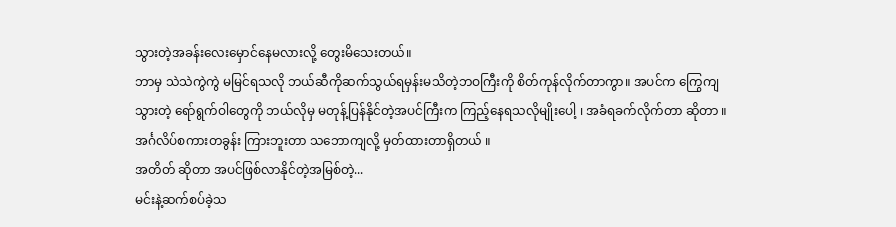သွားတဲ့အခန်းလေးမှောင်နေမလားလို့ တွေးမိသေးတယ်။
ဘာမှ သဲသဲကွဲကွဲ မမြင်ရသလို ဘယ်ဆီကိုဆက်သွယ်ရမှန်းမသိတဲ့ဘဝကြီးကို စိတ်ကုန်လိုက်တာကွာ။ အပင်က ကြွေကျသွားတဲ့ ရော်ရွက်ဝါတွေကို ဘယ်လိုမှ မတုန့်ပြန်နိုင်တဲ့အပင်ကြီးက ကြည့်နေရသလိုမျိုးပေါ့ ၊ အခံရခက်လိုက်တာ ဆိုတာ ။
အင်္ဂလိပ်စကားတခွန်း ကြားဘူးတာ သဘောကျလို့ မှတ်ထားတာရှိတယ် ။
အတိတ် ဆိုတာ အပင်ဖြစ်လာနိုင်တဲ့အမြစ်တဲ့...
မင်းနဲ့ဆက်စပ်ခဲ့သ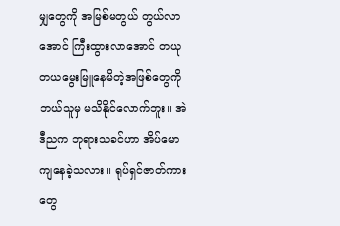မျှတွေကို အမြစ်မတွယ် တွယ်လာအောင် ကြီးထွားလာအောင် တယုတယမွေးမြူနေမိတဲ့အဖြစ်တွေကို ဘယ်သူမှ မသိနိုင်လောက်ဘူး။ အဲဒီညက ဘုရားသခင်ဟာ အိပ်မောကျနေခဲ့သလား။ ရုပ်ရှင်ဇာတ်ကားတွေ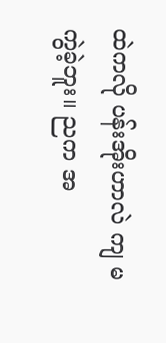ထဲကလို ပန်းအိုးဟာလဲ ကျ မကွဲခဲ့ဘူး။ ညက အ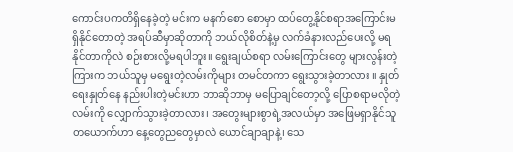ကောင်းပကတိရှိနေခဲ့တဲ့ မင်းက မနက်စော စောမှာ ထပ်တွေ့နိုင်စရာအကြောင်းမရှိနိုင်တောတဲ့ အရပ်ဆီမှာဆိုတာကို ဘယ်လိုစိတ်နဲ့မှ လက်ခံနားလည်ပေးလို့ မရနိုင်တာကိုလဲ စဉ်းစားလို့မရပါဘူး။ ရွေးချယ်စရာ လမ်းကြောင်းတွေ များလွန်းတဲ့ကြားက ဘယ်သူမှ မရွေးတဲ့လမ်းကိုများ တမင်တကာ ရွေးသွားခဲ့တာလား ။ နှုတ်ရေးနှုတ်နေ နည်းပါးတဲ့မင်းဟာ ဘာဆိုဘာမှ မပြောချင်တော့လို့ ပြောစရာမလိုတဲ့လမ်းကို လျှောက်သွားခဲ့တာလား၊ အတွေးများစွာရဲ့အလယ်မှာ အဖြေမရှာနိုင်သူတယောက်ဟာ နေ့တွေညတွေမှာလဲ ယောင်ချာချာနဲ့၊ သေ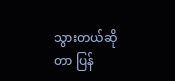သွားတယ်ဆိုတာ ပြန်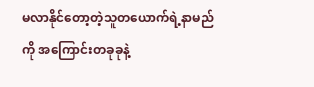မလာနိုင်တော့တဲ့သူတယောက်ရဲ့နာမည်ကို အကြောင်းတခုခုနဲ့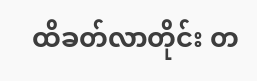ထိခတ်လာတိုင်း တ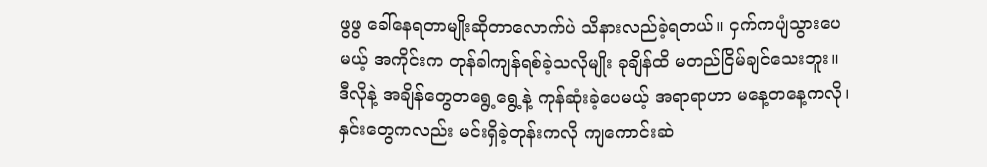ဖွဖွ ခေါ်နေရတာမျိုးဆိုတာလောက်ပဲ သိနားလည်ခဲ့ရတယ်။ ငှက်ကပျံသွားပေမယ့် အကိုင်းက တုန်ခါကျန်ရစ်ခဲ့သလိုမျိုး ခုချိန်ထိ မတည်ငြိမ်ချင်သေးဘူး။ ဒီလိုနဲ့ အချိန်တွေတရွေ့ရွေ့နဲ့ ကုန်ဆုံးခဲ့ပေမယ့် အရာရာဟာ မနေ့တနေ့ကလို၊ နှင်းတွေကလည်း မင်းရှိခဲ့တုန်းကလို ကျကောင်းဆဲ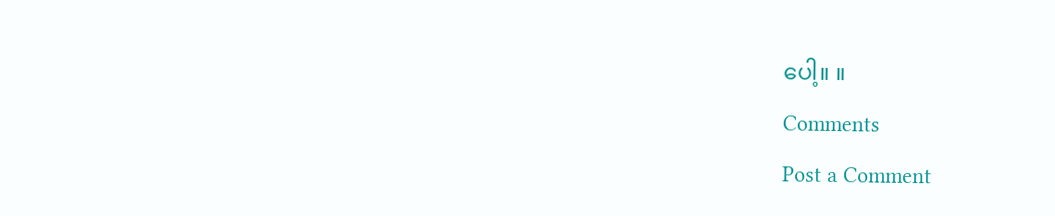ပေါ့။ ။
Comments
Post a Comment